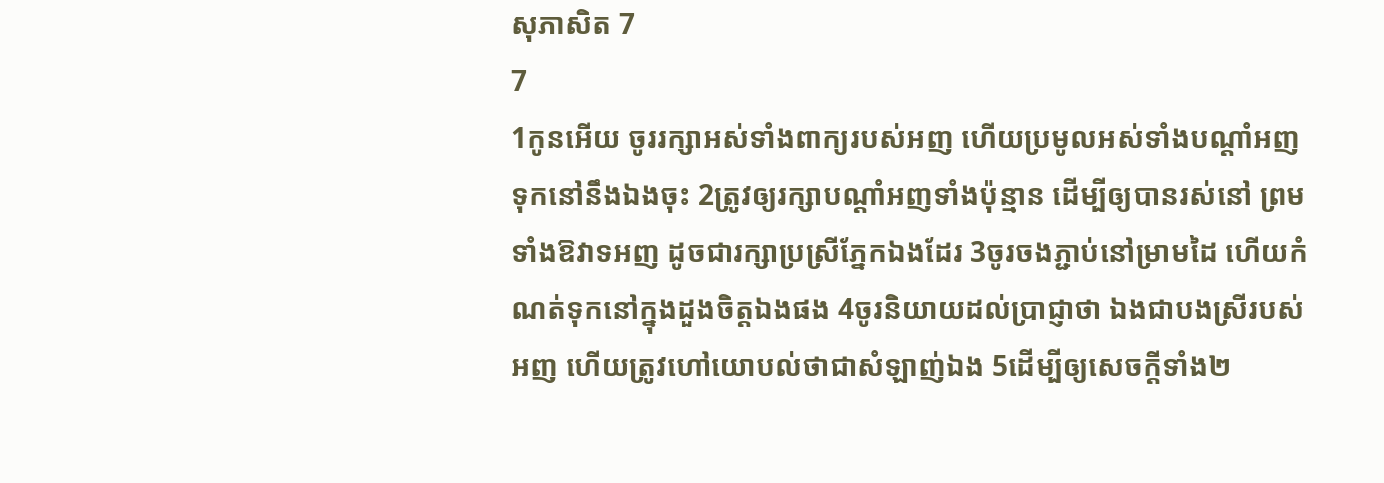សុភាសិត 7
7
1កូនអើយ ចូររក្សាអស់ទាំងពាក្យរបស់អញ ហើយប្រមូលអស់ទាំងបណ្តាំអញទុកនៅនឹងឯងចុះ 2ត្រូវឲ្យរក្សាបណ្តាំអញទាំងប៉ុន្មាន ដើម្បីឲ្យបានរស់នៅ ព្រមទាំងឱវាទអញ ដូចជារក្សាប្រស្រីភ្នែកឯងដែរ 3ចូរចងភ្ជាប់នៅម្រាមដៃ ហើយកំណត់ទុកនៅក្នុងដួងចិត្តឯងផង 4ចូរនិយាយដល់ប្រាជ្ញាថា ឯងជាបងស្រីរបស់អញ ហើយត្រូវហៅយោបល់ថាជាសំឡាញ់ឯង 5ដើម្បីឲ្យសេចក្ដីទាំង២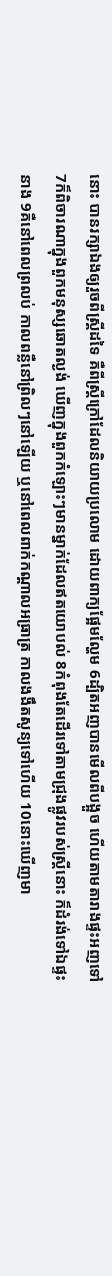នោះ បានរក្សាឯងឲ្យរួចពីស្ត្រីដទៃ គឺពីស្ត្រីក្រៅដែលនិយាយប្រលោម ដោយពាក្យផ្អែមល្ហែម 6ដ្បិតអញបានមើលពីបង្អួច ហើយតាមតារាងផ្ទះអញទៅ 7ក៏ពិចារណាក្នុងពួកមនុស្សឆោតល្ងង់ ឃើញក្នុងពួកកំឡោះៗមានម្នាក់ដែលឥតយោបល់ 8កំពុងតែដើរទៅតាមជ្រុងផ្លូវរបស់ស្ត្រីនោះ ក៏ដំរង់ទៅឯផ្ទះនាង 9គឺនៅពេលព្រលប់ កាលពន្លឺនៅព្រិលៗនៅឡើយ ឬនៅពេលពាក់កណ្តាលអធ្រាត្រ កាលងងឹតសូន្យទៅហើយ 10នោះឃើញមា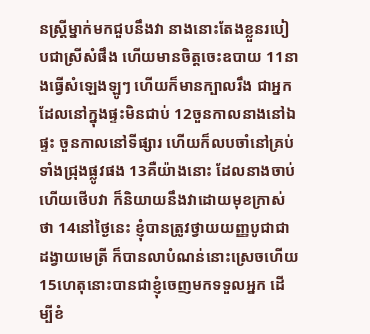នស្ត្រីម្នាក់មកជួបនឹងវា នាងនោះតែងខ្លួនរបៀបជាស្រីសំផឹង ហើយមានចិត្តចេះឧបាយ 11នាងធ្វើសំឡេងឡូៗ ហើយក៏មានក្បាលរឹង ជាអ្នកដែលនៅក្នុងផ្ទះមិនជាប់ 12ចួនកាលនាងនៅឯផ្ទះ ចួនកាលនៅទីផ្សារ ហើយក៏លបចាំនៅគ្រប់ទាំងជ្រុងផ្លូវផង 13គឺយ៉ាងនោះ ដែលនាងចាប់ ហើយថើបវា ក៏និយាយនឹងវាដោយមុខក្រាស់ថា 14នៅថ្ងៃនេះ ខ្ញុំបានត្រូវថ្វាយយញ្ញបូជាជាដង្វាយមេត្រី ក៏បានលាបំណន់នោះស្រេចហើយ 15ហេតុនោះបានជាខ្ញុំចេញមកទទួលអ្នក ដើម្បីខំ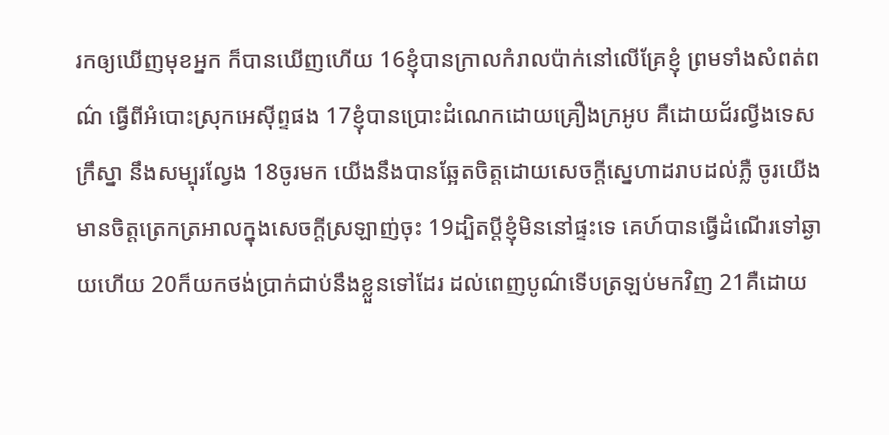រកឲ្យឃើញមុខអ្នក ក៏បានឃើញហើយ 16ខ្ញុំបានក្រាលកំរាលប៉ាក់នៅលើគ្រែខ្ញុំ ព្រមទាំងសំពត់ពណ៌ ធ្វើពីអំបោះស្រុកអេស៊ីព្ទផង 17ខ្ញុំបានប្រោះដំណេកដោយគ្រឿងក្រអូប គឺដោយជ័រល្វីងទេស ក្រឹស្នា នឹងសម្បុរល្វែង 18ចូរមក យើងនឹងបានឆ្អែតចិត្តដោយសេចក្ដីស្នេហាដរាបដល់ភ្លឺ ចូរយើងមានចិត្តត្រេកត្រអាលក្នុងសេចក្ដីស្រឡាញ់ចុះ 19ដ្បិតប្ដីខ្ញុំមិននៅផ្ទះទេ គេហ៍បានធ្វើដំណើរទៅឆ្ងាយហើយ 20ក៏យកថង់ប្រាក់ជាប់នឹងខ្លួនទៅដែរ ដល់ពេញបូណ៌ទើបត្រឡប់មកវិញ 21គឺដោយ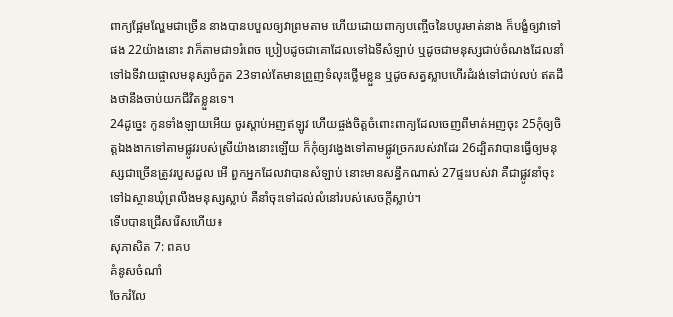ពាក្យផ្អែមល្ហែមជាច្រើន នាងបានបបួលឲ្យវាព្រមតាម ហើយដោយពាក្យបញ្ចើចនៃបបូរមាត់នាង ក៏បង្ខំឲ្យវាទៅផង 22យ៉ាងនោះ វាក៏តាមជា១រំពេច ប្រៀបដូចជាគោដែលទៅឯទីសំឡាប់ ឬដូចជាមនុស្សជាប់ចំណងដែលនាំទៅឯទីវាយផ្ចាលមនុស្សចំកួត 23ទាល់តែមានព្រួញទំលុះថ្លើមខ្លួន ឬដូចសត្វស្លាបហើរដំរង់ទៅជាប់លប់ ឥតដឹងថានឹងចាប់យកជីវិតខ្លួនទេ។
24ដូច្នេះ កូនទាំងឡាយអើយ ចូរស្តាប់អញឥឡូវ ហើយផ្ចង់ចិត្តចំពោះពាក្យដែលចេញពីមាត់អញចុះ 25កុំឲ្យចិត្តឯងងាកទៅតាមផ្លូវរបស់ស្រីយ៉ាងនោះឡើយ ក៏កុំឲ្យវង្វេងទៅតាមផ្លូវច្រករបស់វាដែរ 26ដ្បិតវាបានធ្វើឲ្យមនុស្សជាច្រើនត្រូវរបួសដួល អើ ពួកអ្នកដែលវាបានសំឡាប់ នោះមានសន្ធឹកណាស់ 27ផ្ទះរបស់វា គឺជាផ្លូវនាំចុះទៅឯស្ថានឃុំព្រលឹងមនុស្សស្លាប់ គឺនាំចុះទៅដល់លំនៅរបស់សេចក្ដីស្លាប់។
ទើបបានជ្រើសរើសហើយ៖
សុភាសិត 7: ពគប
គំនូសចំណាំ
ចែករំលែ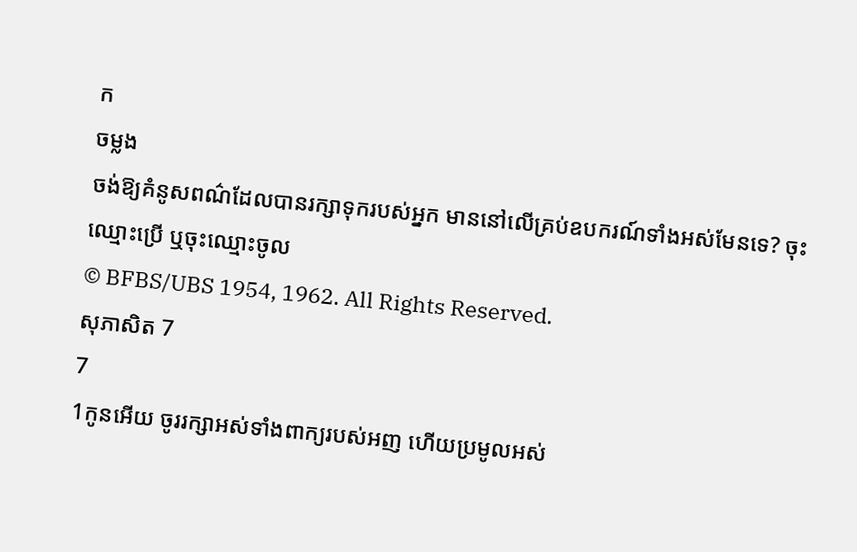ក
ចម្លង
ចង់ឱ្យគំនូសពណ៌ដែលបានរក្សាទុករបស់អ្នក មាននៅលើគ្រប់ឧបករណ៍ទាំងអស់មែនទេ? ចុះឈ្មោះប្រើ ឬចុះឈ្មោះចូល
© BFBS/UBS 1954, 1962. All Rights Reserved.
សុភាសិត 7
7
1កូនអើយ ចូររក្សាអស់ទាំងពាក្យរបស់អញ ហើយប្រមូលអស់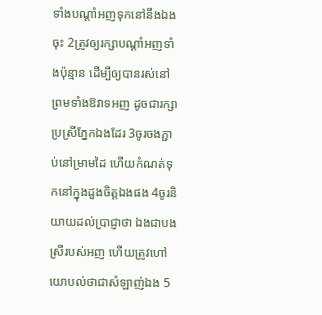ទាំងបណ្តាំអញទុកនៅនឹងឯងចុះ 2ត្រូវឲ្យរក្សាបណ្តាំអញទាំងប៉ុន្មាន ដើម្បីឲ្យបានរស់នៅ ព្រមទាំងឱវាទអញ ដូចជារក្សាប្រស្រីភ្នែកឯងដែរ 3ចូរចងភ្ជាប់នៅម្រាមដៃ ហើយកំណត់ទុកនៅក្នុងដួងចិត្តឯងផង 4ចូរនិយាយដល់ប្រាជ្ញាថា ឯងជាបងស្រីរបស់អញ ហើយត្រូវហៅយោបល់ថាជាសំឡាញ់ឯង 5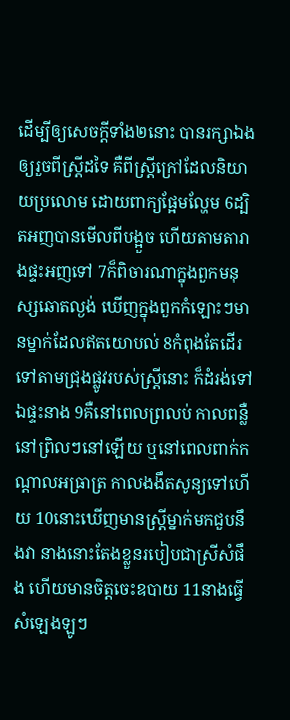ដើម្បីឲ្យសេចក្ដីទាំង២នោះ បានរក្សាឯងឲ្យរួចពីស្ត្រីដទៃ គឺពីស្ត្រីក្រៅដែលនិយាយប្រលោម ដោយពាក្យផ្អែមល្ហែម 6ដ្បិតអញបានមើលពីបង្អួច ហើយតាមតារាងផ្ទះអញទៅ 7ក៏ពិចារណាក្នុងពួកមនុស្សឆោតល្ងង់ ឃើញក្នុងពួកកំឡោះៗមានម្នាក់ដែលឥតយោបល់ 8កំពុងតែដើរទៅតាមជ្រុងផ្លូវរបស់ស្ត្រីនោះ ក៏ដំរង់ទៅឯផ្ទះនាង 9គឺនៅពេលព្រលប់ កាលពន្លឺនៅព្រិលៗនៅឡើយ ឬនៅពេលពាក់កណ្តាលអធ្រាត្រ កាលងងឹតសូន្យទៅហើយ 10នោះឃើញមានស្ត្រីម្នាក់មកជួបនឹងវា នាងនោះតែងខ្លួនរបៀបជាស្រីសំផឹង ហើយមានចិត្តចេះឧបាយ 11នាងធ្វើសំឡេងឡូៗ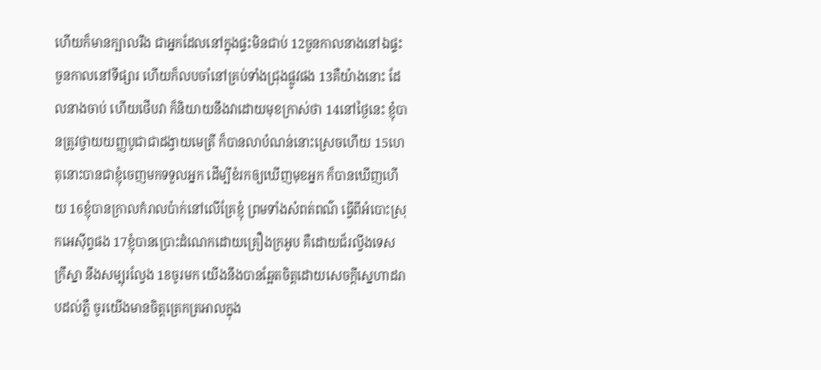ហើយក៏មានក្បាលរឹង ជាអ្នកដែលនៅក្នុងផ្ទះមិនជាប់ 12ចួនកាលនាងនៅឯផ្ទះ ចួនកាលនៅទីផ្សារ ហើយក៏លបចាំនៅគ្រប់ទាំងជ្រុងផ្លូវផង 13គឺយ៉ាងនោះ ដែលនាងចាប់ ហើយថើបវា ក៏និយាយនឹងវាដោយមុខក្រាស់ថា 14នៅថ្ងៃនេះ ខ្ញុំបានត្រូវថ្វាយយញ្ញបូជាជាដង្វាយមេត្រី ក៏បានលាបំណន់នោះស្រេចហើយ 15ហេតុនោះបានជាខ្ញុំចេញមកទទួលអ្នក ដើម្បីខំរកឲ្យឃើញមុខអ្នក ក៏បានឃើញហើយ 16ខ្ញុំបានក្រាលកំរាលប៉ាក់នៅលើគ្រែខ្ញុំ ព្រមទាំងសំពត់ពណ៌ ធ្វើពីអំបោះស្រុកអេស៊ីព្ទផង 17ខ្ញុំបានប្រោះដំណេកដោយគ្រឿងក្រអូប គឺដោយជ័រល្វីងទេស ក្រឹស្នា នឹងសម្បុរល្វែង 18ចូរមក យើងនឹងបានឆ្អែតចិត្តដោយសេចក្ដីស្នេហាដរាបដល់ភ្លឺ ចូរយើងមានចិត្តត្រេកត្រអាលក្នុង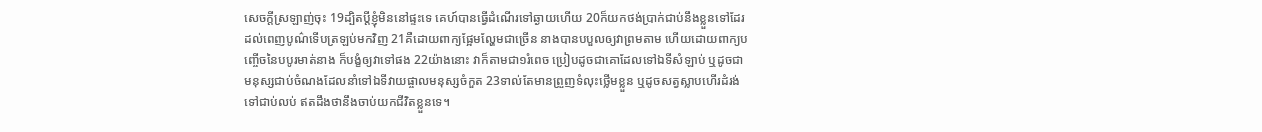សេចក្ដីស្រឡាញ់ចុះ 19ដ្បិតប្ដីខ្ញុំមិននៅផ្ទះទេ គេហ៍បានធ្វើដំណើរទៅឆ្ងាយហើយ 20ក៏យកថង់ប្រាក់ជាប់នឹងខ្លួនទៅដែរ ដល់ពេញបូណ៌ទើបត្រឡប់មកវិញ 21គឺដោយពាក្យផ្អែមល្ហែមជាច្រើន នាងបានបបួលឲ្យវាព្រមតាម ហើយដោយពាក្យបញ្ចើចនៃបបូរមាត់នាង ក៏បង្ខំឲ្យវាទៅផង 22យ៉ាងនោះ វាក៏តាមជា១រំពេច ប្រៀបដូចជាគោដែលទៅឯទីសំឡាប់ ឬដូចជាមនុស្សជាប់ចំណងដែលនាំទៅឯទីវាយផ្ចាលមនុស្សចំកួត 23ទាល់តែមានព្រួញទំលុះថ្លើមខ្លួន ឬដូចសត្វស្លាបហើរដំរង់ទៅជាប់លប់ ឥតដឹងថានឹងចាប់យកជីវិតខ្លួនទេ។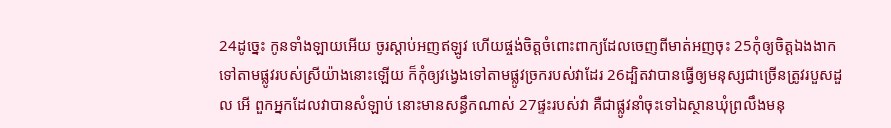24ដូច្នេះ កូនទាំងឡាយអើយ ចូរស្តាប់អញឥឡូវ ហើយផ្ចង់ចិត្តចំពោះពាក្យដែលចេញពីមាត់អញចុះ 25កុំឲ្យចិត្តឯងងាកទៅតាមផ្លូវរបស់ស្រីយ៉ាងនោះឡើយ ក៏កុំឲ្យវង្វេងទៅតាមផ្លូវច្រករបស់វាដែរ 26ដ្បិតវាបានធ្វើឲ្យមនុស្សជាច្រើនត្រូវរបួសដួល អើ ពួកអ្នកដែលវាបានសំឡាប់ នោះមានសន្ធឹកណាស់ 27ផ្ទះរបស់វា គឺជាផ្លូវនាំចុះទៅឯស្ថានឃុំព្រលឹងមនុ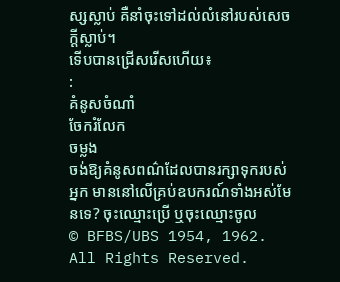ស្សស្លាប់ គឺនាំចុះទៅដល់លំនៅរបស់សេចក្ដីស្លាប់។
ទើបបានជ្រើសរើសហើយ៖
:
គំនូសចំណាំ
ចែករំលែក
ចម្លង
ចង់ឱ្យគំនូសពណ៌ដែលបានរក្សាទុករបស់អ្នក មាននៅលើគ្រប់ឧបករណ៍ទាំងអស់មែនទេ? ចុះឈ្មោះប្រើ ឬចុះឈ្មោះចូល
© BFBS/UBS 1954, 1962. All Rights Reserved.